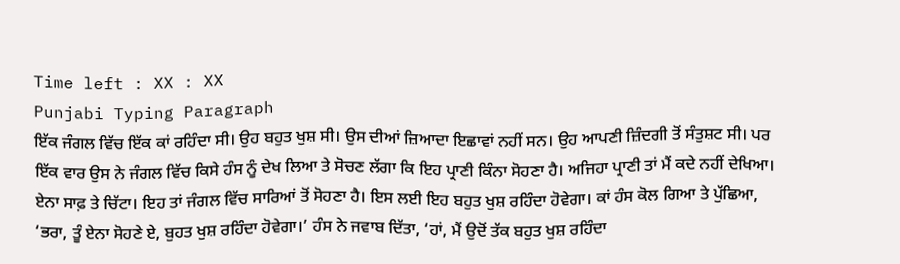Time left : XX : XX
Punjabi Typing Paragraph
ਇੱਕ ਜੰਗਲ ਵਿੱਚ ਇੱਕ ਕਾਂ ਰਹਿੰਦਾ ਸੀ। ਉਹ ਬਹੁਤ ਖੁਸ਼ ਸੀ। ਉਸ ਦੀਆਂ ਜ਼ਿਆਦਾ ਇਛਾਵਾਂ ਨਹੀਂ ਸਨ। ਉਹ ਆਪਣੀ ਜ਼ਿੰਦਗੀ ਤੋਂ ਸੰਤੁਸ਼ਟ ਸੀ। ਪਰ ਇੱਕ ਵਾਰ ਉਸ ਨੇ ਜੰਗਲ ਵਿੱਚ ਕਿਸੇ ਹੰਸ ਨੂੰ ਦੇਖ ਲਿਆ ਤੇ ਸੋਚਣ ਲੱਗਾ ਕਿ ਇਹ ਪ੍ਰਾਣੀ ਕਿੰਨਾ ਸੋਹਣਾ ਹੈ। ਅਜਿਹਾ ਪ੍ਰਾਣੀ ਤਾਂ ਮੈਂ ਕਦੇ ਨਹੀਂ ਦੇਖਿਆ। ਏਨਾ ਸਾਫ਼ ਤੇ ਚਿੱਟਾ। ਇਹ ਤਾਂ ਜੰਗਲ ਵਿੱਚ ਸਾਰਿਆਂ ਤੋਂ ਸੋਹਣਾ ਹੈ। ਇਸ ਲਈ ਇਹ ਬਹੁਤ ਖੁਸ਼ ਰਹਿੰਦਾ ਹੋਵੇਗਾ। ਕਾਂ ਹੰਸ ਕੋਲ ਗਿਆ ਤੇ ਪੁੱਛਿਆ, ‘ਭਰਾ, ਤੂੰ ਏਨਾ ਸੋਹਣੇ ਏ, ਬੁਹਤ ਖੁਸ਼ ਰਹਿੰਦਾ ਹੋਵੇਗਾ।’ ਹੰਸ ਨੇ ਜਵਾਬ ਦਿੱਤਾ, ‘ਹਾਂ, ਮੈਂ ਉਦੋਂ ਤੱਕ ਬਹੁਤ ਖੁਸ਼ ਰਹਿੰਦਾ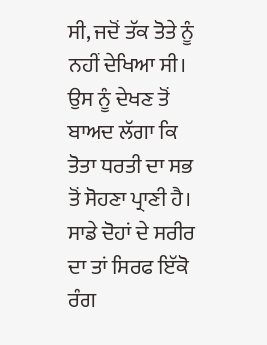ਸੀ, ਜਦੋਂ ਤੱਕ ਤੋਤੇ ਨੂੰ ਨਹੀਂ ਦੇਖਿਆ ਸੀ। ਉਸ ਨੂੰ ਦੇਖਣ ਤੋਂ ਬਾਅਦ ਲੱਗਾ ਕਿ ਤੋਤਾ ਧਰਤੀ ਦਾ ਸਭ ਤੋਂ ਸੋਹਣਾ ਪ੍ਰਾਣੀ ਹੈ। ਸਾਡੇ ਦੋਹਾਂ ਦੇ ਸਰੀਰ ਦਾ ਤਾਂ ਸਿਰਫ ਇੱਕੋ ਰੰਗ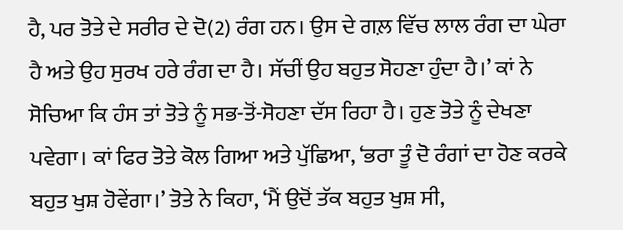ਹੈ, ਪਰ ਤੋਤੇ ਦੇ ਸਰੀਰ ਦੇ ਦੋ(2) ਰੰਗ ਹਨ। ਉਸ ਦੇ ਗਲ਼ ਵਿੱਚ ਲਾਲ ਰੰਗ ਦਾ ਘੇਰਾ ਹੈ ਅਤੇ ਉਹ ਸੁਰਖ ਹਰੇ ਰੰਗ ਦਾ ਹੈ। ਸੱਚੀਂ ਉਹ ਬਹੁਤ ਸੋਹਣਾ ਹੁੰਦਾ ਹੈ।’ ਕਾਂ ਨੇ ਸੋਚਿਆ ਕਿ ਹੰਸ ਤਾਂ ਤੋਤੇ ਨੂੰ ਸਭ-ਤੋਂ-ਸੋਹਣਾ ਦੱਸ ਰਿਹਾ ਹੈ। ਹੁਣ ਤੋਤੇ ਨੂੰ ਦੇਖਣਾ ਪਵੇਗਾ। ਕਾਂ ਫਿਰ ਤੋਤੇ ਕੋਲ ਗਿਆ ਅਤੇ ਪੁੱਛਿਆ, ‘ਭਰਾ ਤੂੰ ਦੋ ਰੰਗਾਂ ਦਾ ਹੋਣ ਕਰਕੇ ਬਹੁਤ ਖੁਸ਼ ਹੋਵੇਂਗਾ।’ ਤੋਤੇ ਨੇ ਕਿਹਾ, ‘ਮੈਂ ਉਦੋਂ ਤੱਕ ਬਹੁਤ ਖੁਸ਼ ਸੀ,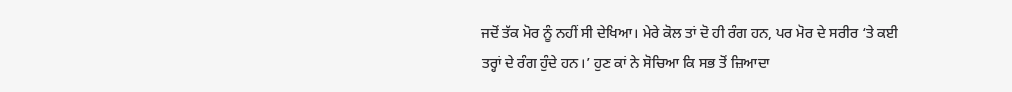ਜਦੋਂ ਤੱਕ ਮੋਰ ਨੂੰ ਨਹੀਂ ਸੀ ਦੇਖਿਆ। ਮੇਰੇ ਕੋਲ ਤਾਂ ਦੋ ਹੀ ਰੰਗ ਹਨ, ਪਰ ਮੋਰ ਦੇ ਸਰੀਰ ‘ਤੇ ਕਈ ਤਰ੍ਹਾਂ ਦੇ ਰੰਗ ਹੁੰਦੇ ਹਨ।’ ਹੁਣ ਕਾਂ ਨੇ ਸੋਚਿਆ ਕਿ ਸਭ ਤੋਂ ਜ਼ਿਆਦਾ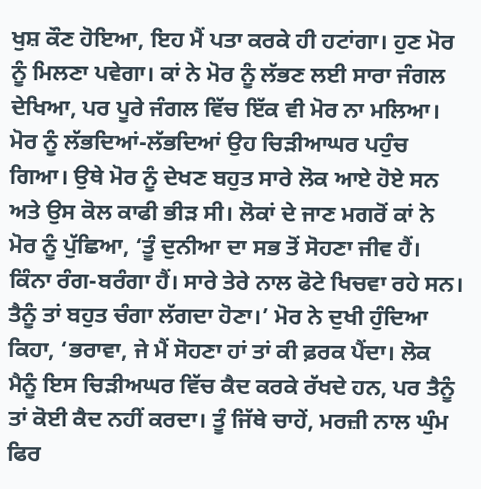ਖੁਸ਼ ਕੌਣ ਹੋਇਆ, ਇਹ ਮੈਂ ਪਤਾ ਕਰਕੇ ਹੀ ਹਟਾਂਗਾ। ਹੁਣ ਮੋਰ ਨੂੰ ਮਿਲਣਾ ਪਵੇਗਾ। ਕਾਂ ਨੇ ਮੋਰ ਨੂੰ ਲੱਭਣ ਲਈ ਸਾਰਾ ਜੰਗਲ ਦੇਖਿਆ, ਪਰ ਪੂਰੇ ਜੰਗਲ ਵਿੱਚ ਇੱਕ ਵੀ ਮੋਰ ਨਾ ਮਲਿਆ। ਮੋਰ ਨੂੰ ਲੱਭਦਿਆਂ-ਲੱਭਦਿਆਂ ਉਹ ਚਿੜੀਆਘਰ ਪਹੁੰਚ ਗਿਆ। ਉਥੇ ਮੋਰ ਨੂੰ ਦੇਖਣ ਬਹੁਤ ਸਾਰੇ ਲੋਕ ਆਏ ਹੋਏ ਸਨ ਅਤੇ ਉਸ ਕੋਲ ਕਾਫੀ ਭੀੜ ਸੀ। ਲੋਕਾਂ ਦੇ ਜਾਣ ਮਗਰੋਂ ਕਾਂ ਨੇ ਮੋਰ ਨੂੰ ਪੁੱਛਿਆ, ‘ਤੂੰ ਦੁਨੀਆ ਦਾ ਸਭ ਤੋਂ ਸੋਹਣਾ ਜੀਵ ਹੈਂ। ਕਿੰਨਾ ਰੰਗ-ਬਰੰਗਾ ਹੈਂ। ਸਾਰੇ ਤੇਰੇ ਨਾਲ ਫੋਟੇ ਖਿਚਵਾ ਰਹੇ ਸਨ। ਤੈਨੂੰ ਤਾਂ ਬਹੁਤ ਚੰਗਾ ਲੱਗਦਾ ਹੋਣਾ।’ ਮੋਰ ਨੇ ਦੁਖੀ ਹੁੰਦਿਆ ਕਿਹਾ, ‘ਭਰਾਵਾ, ਜੇ ਮੈਂ ਸੋਹਣਾ ਹਾਂ ਤਾਂ ਕੀ ਫ਼ਰਕ ਪੈਂਦਾ। ਲੋਕ ਮੈਨੂੰ ਇਸ ਚਿੜੀਅਘਰ ਵਿੱਚ ਕੈਦ ਕਰਕੇ ਰੱਖਦੇ ਹਨ, ਪਰ ਤੈਨੂੰ ਤਾਂ ਕੋਈ ਕੈਦ ਨਹੀਂ ਕਰਦਾ। ਤੂੰ ਜਿੱਥੇ ਚਾਹੇਂ, ਮਰਜ਼ੀ ਨਾਲ ਘੁੰਮ ਫਿਰ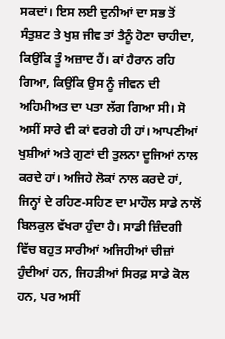ਸਕਦਾਂ। ਇਸ ਲਈ ਦੁਨੀਆਂ ਦਾ ਸਭ ਤੋਂ ਸੰਤੁਸ਼ਟ ਤੇ ਖੁਸ਼ ਜੀਵ ਤਾਂ ਤੈਨੂੰ ਹੋਣਾ ਚਾਹੀਦਾ, ਕਿਉਂਕਿ ਤੂੰ ਅਜ਼ਾਦ ਹੈਂ। ਕਾਂ ਹੈਰਾਨ ਰਹਿ ਗਿਆ, ਕਿਉਂਕਿ ਉਸ ਨੂੰ ਜੀਵਨ ਦੀ ਅਹਿਮੀਅਤ ਦਾ ਪਤਾ ਲੱਗ ਗਿਆ ਸੀ। ਸੋ ਅਸੀਂ ਸਾਰੇ ਵੀ ਕਾਂ ਵਰਗੇ ਹੀ ਹਾਂ। ਆਪਣੀਆਂ ਖੁਸ਼ੀਆਂ ਅਤੇ ਗੁਣਾਂ ਦੀ ਤੁਲਨਾ ਦੂਜਿਆਂ ਨਾਲ ਕਰਦੇ ਹਾਂ। ਅਜਿਹੇ ਲੋਕਾਂ ਨਾਲ ਕਰਦੇ ਹਾਂ, ਜਿਨ੍ਹਾਂ ਦੇ ਰਹਿਣ-ਸਹਿਣ ਦਾ ਮਾਹੌਲ ਸਾਡੇ ਨਾਲੋਂ ਬਿਲਕੁਲ ਵੱਖਰਾ ਹੁੰਦਾ ਹੈ। ਸਾਡੀ ਜ਼ਿੰਦਗੀ ਵਿੱਚ ਬਹੁਤ ਸਾਰੀਆਂ ਅਜਿਹੀਆਂ ਚੀਜ਼ਾਂ ਹੁੰਦੀਆਂ ਹਨ, ਜਿਹੜੀਆਂ ਸਿਰਫ਼ ਸਾਡੇ ਕੋਲ ਹਨ, ਪਰ ਅਸੀਂ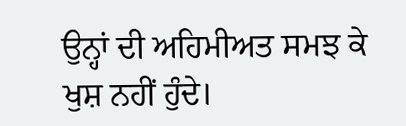ਉਨ੍ਹਾਂ ਦੀ ਅਹਿਮੀਅਤ ਸਮਝ ਕੇ ਖੁਸ਼ ਨਹੀਂ ਹੁੰਦੇ।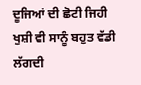ਦੂਜਿਆਂ ਦੀ ਛੋਟੀ ਜਿਹੀ ਖੁਸ਼ੀ ਵੀ ਸਾਨੂੰ ਬਹੁਤ ਵੱਡੀ ਲੱਗਦੀ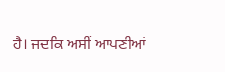ਹੈ। ਜਦਕਿ ਅਸੀਂ ਆਪਣੀਆਂ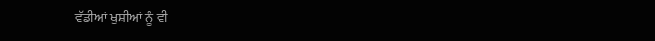ਵੱਡੀਆਂ ਖੁਸ਼ੀਆਂ ਨੂੰ ਵੀ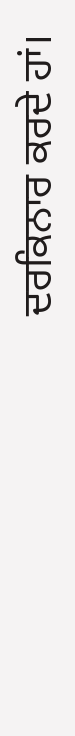ਦਰਕਿਨਾਰ ਕਰਦੇ ਹਾਂ।